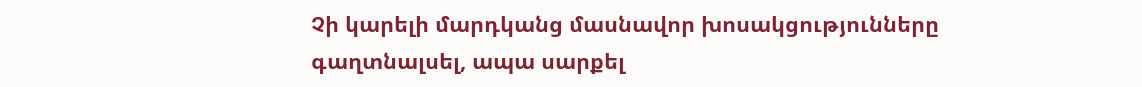Չի կարելի մարդկանց մասնավոր խոսակցությունները գաղտնալսել, ապա սարքել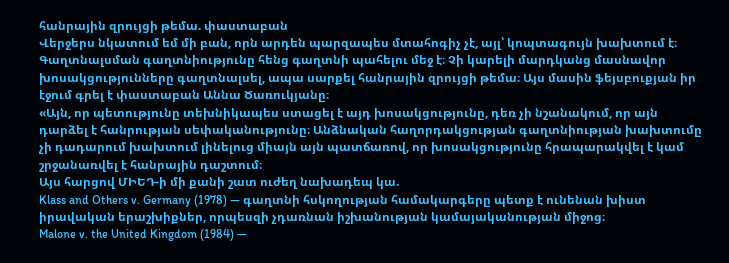հանրային զրույցի թեմա. փաստաբան
Վերջերս նկատում եմ մի բան, որն արդեն պարզապես մտահոգիչ չէ, այլ՝ կոպտագույն խախտում է։ Գաղտնալսման գաղտնիությունը հենց գաղտնի պահելու մեջ է։ Չի կարելի մարդկանց մասնավոր խոսակցությունները գաղտնալսել, ապա սարքել հանրային զրույցի թեմա։ Այս մասին ֆեյսբուքյան իր էջում գրել է փաստաբան Աննա Ծառուկյանը։
«Այն, որ պետությունը տեխնիկապես ստացել է այդ խոսակցությունը, դեռ չի նշանակում, որ այն դարձել է հանրության սեփականությունը։ Անձնական հաղորդակցության գաղտնիության խախտումը չի դադարում խախտում լինելուց միայն այն պատճառով, որ խոսակցությունը հրապարակվել է կամ շրջանառվել է հանրային դաշտում։
Այս հարցով ՄԻԵԴ-ի մի քանի շատ ուժեղ նախադեպ կա.
Klass and Others v. Germany (1978) — գաղտնի հսկողության համակարգերը պետք է ունենան խիստ իրավական երաշխիքներ, որպեսզի չդառնան իշխանության կամայականության միջոց։
Malone v. the United Kingdom (1984) —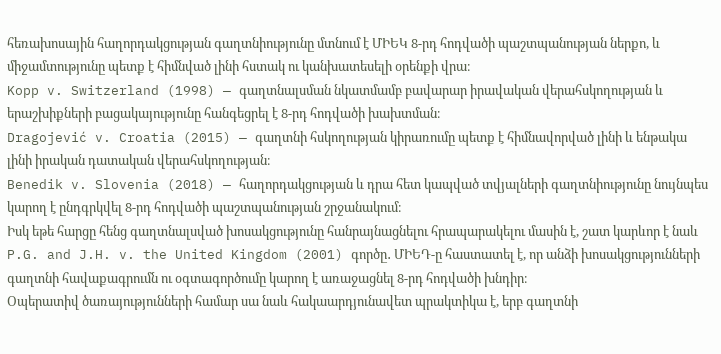հեռախոսային հաղորդակցության գաղտնիությունը մտնում է ՄԻԵԿ 8-րդ հոդվածի պաշտպանության ներքո, և միջամտությունը պետք է հիմնված լինի հստակ ու կանխատեսելի օրենքի վրա։
Kopp v. Switzerland (1998) — գաղտնալսման նկատմամբ բավարար իրավական վերահսկողության և երաշխիքների բացակայությունը հանգեցրել է 8-րդ հոդվածի խախտման։
Dragojević v. Croatia (2015) — գաղտնի հսկողության կիրառումը պետք է հիմնավորված լինի և ենթակա լինի իրական դատական վերահսկողության։
Benedik v. Slovenia (2018) — հաղորդակցության և դրա հետ կապված տվյալների գաղտնիությունը նույնպես կարող է ընդգրկվել 8-րդ հոդվածի պաշտպանության շրջանակում։
Իսկ եթե հարցը հենց գաղտնալսված խոսակցությունը հանրայնացնելու հրապարակելու մասին է, շատ կարևոր է նաև P.G. and J.H. v. the United Kingdom (2001) գործը․ ՄԻԵԴ-ը հաստատել է, որ անձի խոսակցությունների գաղտնի հավաքագրումն ու օգտագործումը կարող է առաջացնել 8-րդ հոդվածի խնդիր։
Օպերատիվ ծառայությունների համար սա նաև հակաարդյունավետ պրակտիկա է, երբ գաղտնի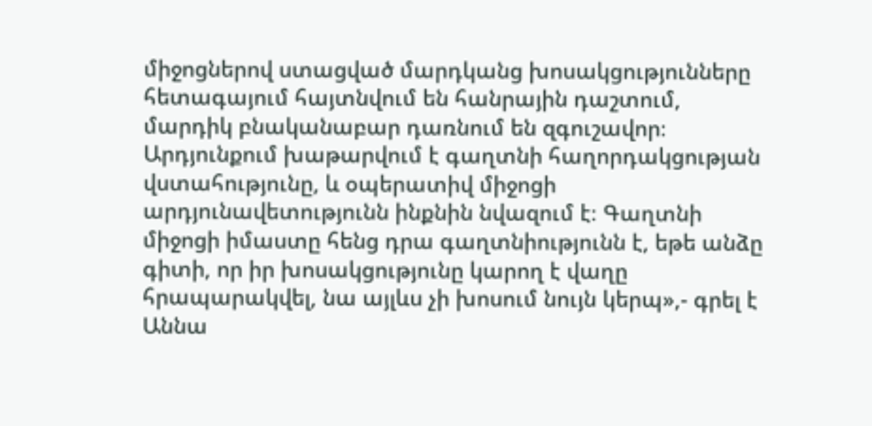միջոցներով ստացված մարդկանց խոսակցությունները հետագայում հայտնվում են հանրային դաշտում, մարդիկ բնականաբար դառնում են զգուշավոր։ Արդյունքում խաթարվում է գաղտնի հաղորդակցության վստահությունը, և օպերատիվ միջոցի արդյունավետությունն ինքնին նվազում է։ Գաղտնի միջոցի իմաստը հենց դրա գաղտնիությունն է, եթե անձը գիտի, որ իր խոսակցությունը կարող է վաղը հրապարակվել, նա այլևս չի խոսում նույն կերպ»,- գրել է Աննա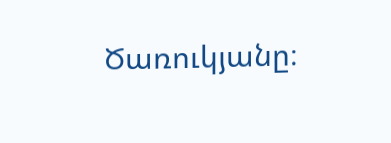Ծառուկյանը։